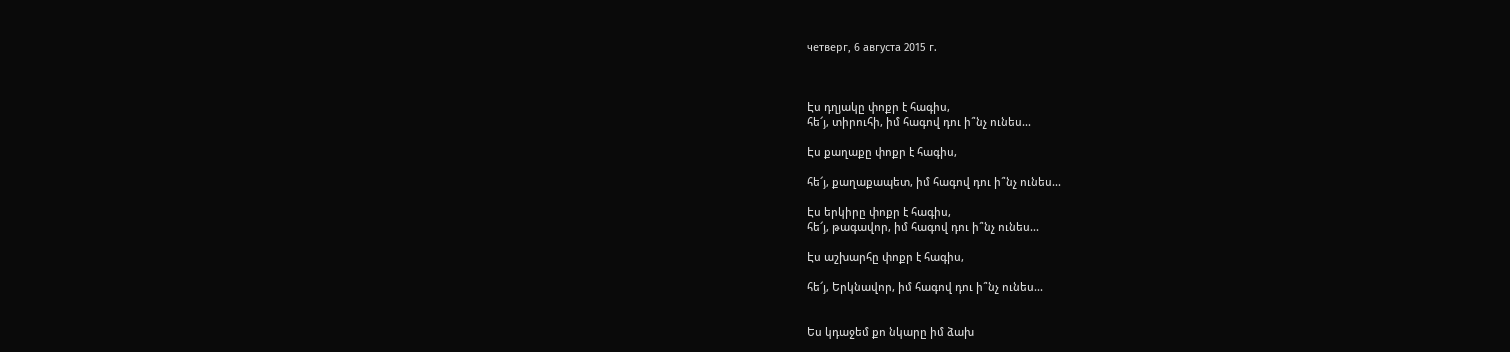четверг, 6 августа 2015 г.



Էս դղյակը փոքր է հագիս,
հե՜յ, տիրուհի, իմ հագով դու ի՞նչ ունես...

Էս քաղաքը փոքր է հագիս,

հե՜յ, քաղաքապետ, իմ հագով դու ի՞նչ ունես...

Էս երկիրը փոքր է հագիս,
հե՜յ, թագավոր, իմ հագով դու ի՞նչ ունես...

Էս աշխարհը փոքր է հագիս,

հե՜յ, Երկնավոր, իմ հագով դու ի՞նչ ունես...


Ես կդաջեմ քո նկարը իմ ձախ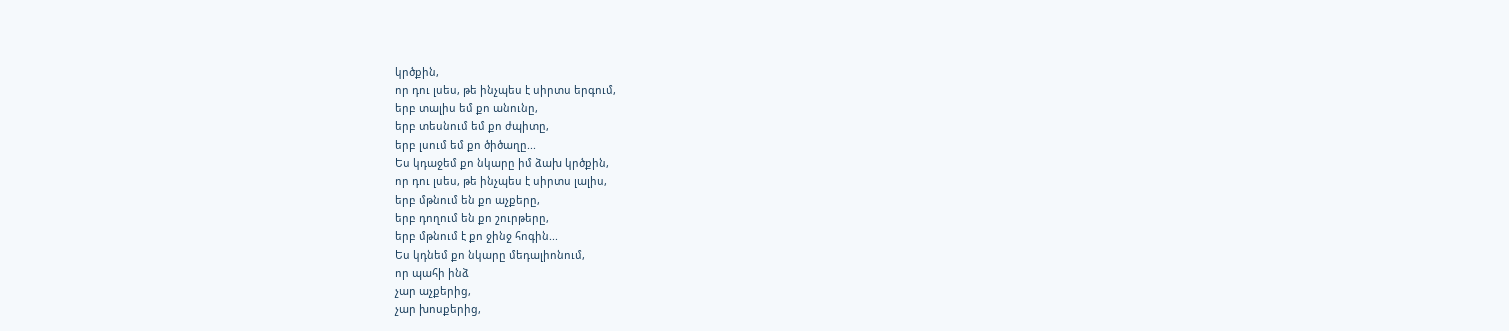կրծքին,
որ դու լսես, թե ինչպես է սիրտս երգում,
երբ տալիս եմ քո անունը,
երբ տեսնում եմ քո ժպիտը,
երբ լսում եմ քո ծիծաղը...
Ես կդաջեմ քո նկարը իմ ձախ կրծքին,
որ դու լսես, թե ինչպես է սիրտս լալիս,
երբ մթնում են քո աչքերը,
երբ դողում են քո շուրթերը,
երբ մթնում է քո ջինջ հոգին...
Ես կդնեմ քո նկարը մեդալիոնում,
որ պահի ինձ
չար աչքերից,
չար խոսքերից,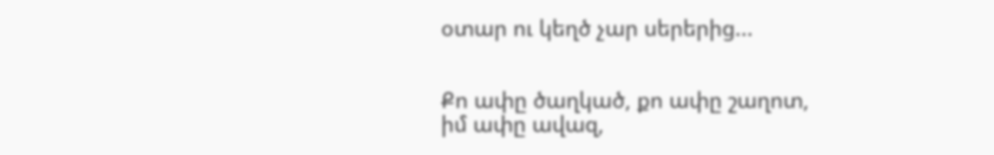օտար ու կեղծ չար սերերից...


Քո ափը ծաղկած, քո ափը շաղոտ,
իմ ափը ավազ,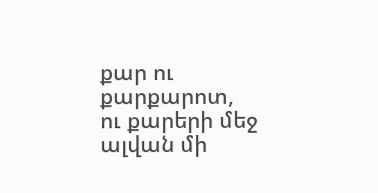քար ու քարքարոտ,
ու քարերի մեջ ալվան մի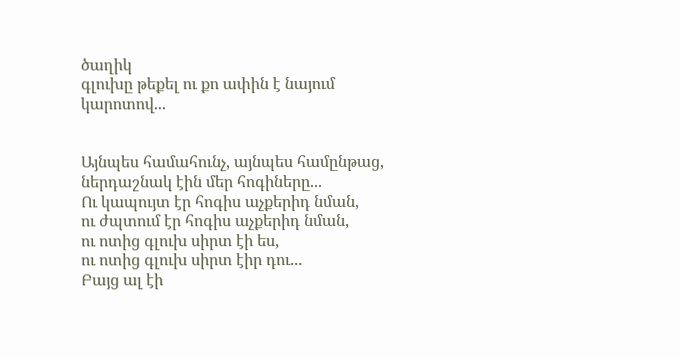ծաղիկ
գլուխը թեքել ու քո ափին է նայում կարոտով...


Այնպես համահունչ, այնպես համընթաց,
ներդաշնակ էին մեր հոգիները...
Ու կապույտ էր հոգիս աչքերիդ նման,
ու ժպտում էր հոգիս աչքերիդ նման,
ու ոտից գլուխ սիրտ էի ես,
ու ոտից գլուխ սիրտ էիր դու...
Բայց ալ էի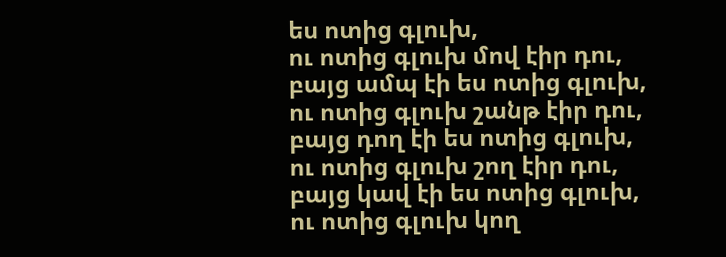ես ոտից գլուխ,
ու ոտից գլուխ մով էիր դու,
բայց ամպ էի ես ոտից գլուխ,
ու ոտից գլուխ շանթ էիր դու,
բայց դող էի ես ոտից գլուխ,
ու ոտից գլուխ շող էիր դու,
բայց կավ էի ես ոտից գլուխ,
ու ոտից գլուխ կող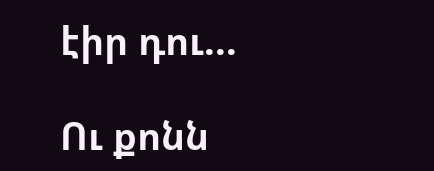էիր դու...

Ու քոնն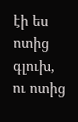էի ես ոտից գլուխ,
ու ոտից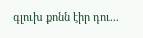գլուխ քոնն էիր դու...